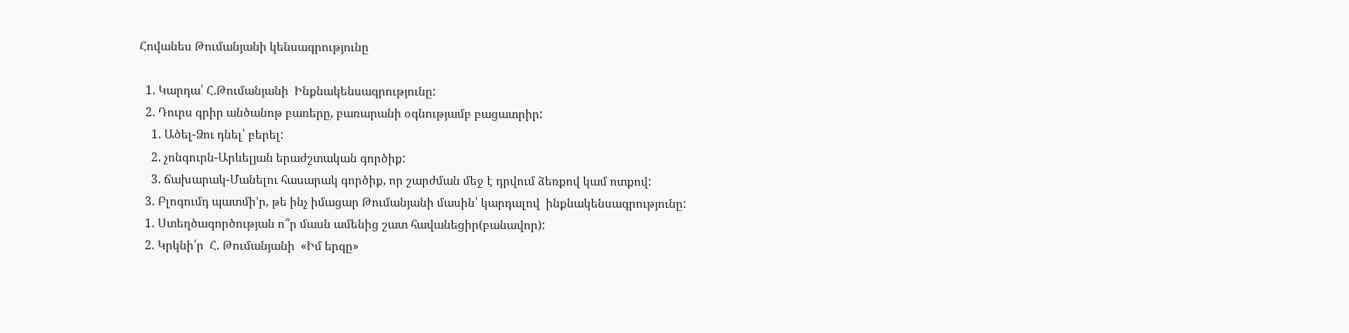Հովանես Թումանյանի կենսագրությունը

  1. Կարդա՛ Հ.Թումանյանի  Ինքնակենսագրությունը:
  2. Դուրս գրիր անծանոթ բառերը, բառարանի օգնությամբ բացատրիր:
    1. Ածել-Ձու դնել՝ բերել:
    2. չոնգուրն-Արևելյան երաժշտական գործիք:
    3. ճախարակ-Մանելու հասարակ գործիք, որ շարժման մեջ է դրվում ձեռքով կամ ոտքով:
  3. Բլոգումդ պատմի’ր, թե ինչ իմացար Թումանյանի մասին՝ կարդալով  ինքնակենսագրությունը:
  1. Ստեղծագործության ո՞ր մասն ամենից շատ հավանեցիր(բանավոր):
  2. Կրկնի՛ր  Հ. Թումանյանի  «Իմ երգը»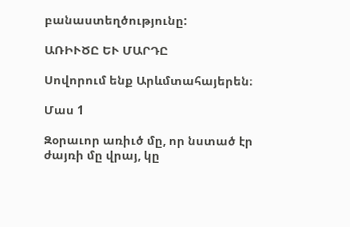բանաստեղծությունը:

ԱՌԻՒԾԸ ԵՒ ՄԱՐԴԸ

Սովորում ենք Արևմտահայերեն։

Մաս 1

Զօրաւոր առիւծ մը, որ նստած էր ժայռի մը վրայ, կը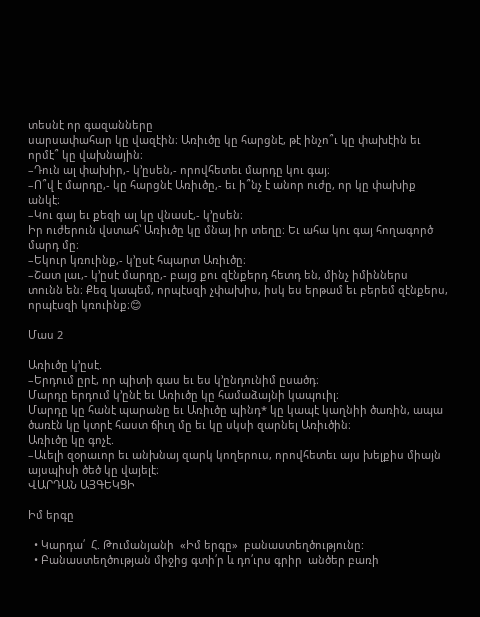տեսնէ որ գազանները
սարսափահար կը վազէին։ Առիւծը կը հարցնէ, թէ ինչո՞ւ կը փախէին եւ
որմէ՞ կը վախնային։
–Դուն ալ փախիր,- կ’ըսեն,- որովհետեւ մարդը կու գայ։
–Ո՞վ է մարդը,- կը հարցնէ Առիւծը,- եւ ի՞նչ է անոր ուժը, որ կը փախիք
անկէ։
–Կու գայ եւ քեզի ալ կը վնասէ,- կ’ըսեն։
Իր ուժերուն վստահ՝ Առիւծը կը մնայ իր տեղը։ Եւ ահա կու գայ հողագործ
մարդ մը։
–Եկուր կռուինք,- կ’ըսէ հպարտ Առիւծը։
–Շատ լաւ,- կ’ըսէ մարդը,- բայց քու զէնքերդ հետդ են, մինչ իմիններս
տունն են։ Քեզ կապեմ, որպէսզի չփախիս, իսկ ես երթամ եւ բերեմ զէնքերս,
որպէսզի կռուինք։😊

Մաս 2

Առիւծը կ’ըսէ.
–Երդում ըրէ, որ պիտի գաս եւ ես կ’ընդունիմ ըսածդ։
Մարդը երդում կ’ընէ եւ Առիւծը կը համաձայնի կապուիլ։
Մարդը կը հանէ պարանը եւ Առիւծը պինդ* կը կապէ կաղնիի ծառին, ապա
ծառէն կը կտրէ հաստ ճիւղ մը եւ կը սկսի զարնել Առիւծին։
Առիւծը կը գոչէ.
–Աւելի զօրաւոր եւ անխնայ զարկ կողերուս, որովհետեւ այս խելքիս միայն
այսպիսի ծեծ կը վայելէ։
ՎԱՐԴԱՆ ԱՅԳԵԿՑԻ

Իմ երգը

  • Կարդա՛  Հ. Թումանյանի  «Իմ երգը»  բանաստեղծությունը:
  • Բանաստեղծության միջից գտի՛ր և դո՛ւրս գրիր  անծեր բառի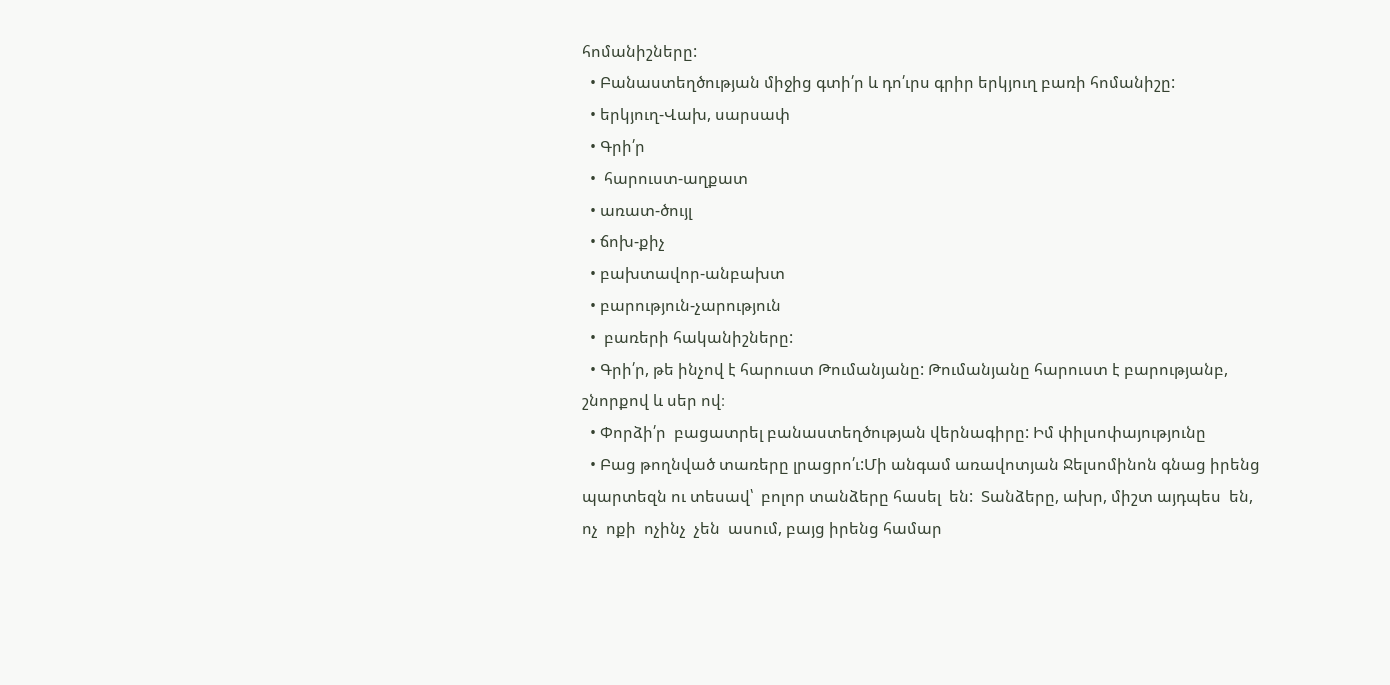հոմանիշները:
  • Բանաստեղծության միջից գտի՛ր և դո՛ւրս գրիր երկյուղ բառի հոմանիշը:
  • երկյուղ-Վախ, սարսափ
  • Գրի՛ր
  •  հարուստ-աղքատ
  • առատ-ծույլ
  • ճոխ-քիչ
  • բախտավոր-անբախտ
  • բարություն-չարություն
  •  բառերի հականիշները:
  • Գրի՛ր, թե ինչով է հարուստ Թումանյանը: Թումանյանը հարուստ է բարությանբ, շնորքով և սեր ով։
  • Փորձի՛ր  բացատրել բանաստեղծության վերնագիրը: Իմ փիլսոփայությունը
  • Բաց թողնված տառերը լրացրո՛ւ:Մի անգամ առավոտյան Ջելսոմինոն գնաց իրենց պարտեզն ու տեսավ՝  բոլոր տանձերը հասել  են:  Տանձերը, ախր, միշտ այդպես  են,   ոչ  ոքի  ոչինչ  չեն  ասում, բայց իրենց համար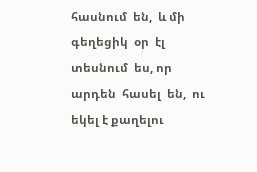հասնում  են,  և մի գեղեցիկ  օր  էլ  տեսնում  ես, որ  արդեն  հասել  են,  ու  եկել է քաղելու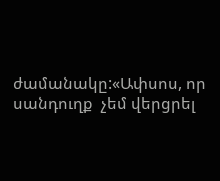ժամանակը:«Ափսոս, որ սանդուղք  չեմ վերցրել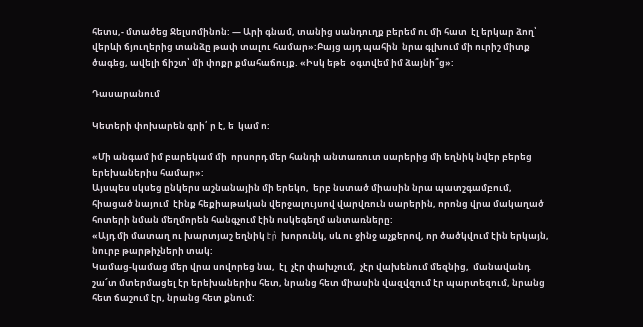հետս,- մտածեց Ջելսոմինոն: — Արի գնամ, տանից սանդուղք բերեմ ու մի հատ  էլ երկար ձող՝ վերևի ճյուղերից տանձը թափ տալու համար»:Բայց այդ պահին  նրա գլխում մի ուրիշ միտք ծագեց, ավելի ճիշտ՝ մի փոքր քմահաճույք. «Իսկ եթե  օգտվեմ իմ ձայնի՞ց»:

Դասարանում

Կետերի փոխարեն գրի՛ ր է, ե  կամ ո:

«Մի անգամ իմ բարեկամ մի  որսորդ մեր հանդի անտառուտ սարերից մի եղնիկ նվեր բերեց երեխաներիս համար»:
Այսպես սկսեց ընկերս աշնանային մի երեկո,  երբ նստած միասին նրա պատշգամբում, հիացած նայում  էինք հեքիաթական վերջալույսով վարվռուն սարերին, որոնց վրա մակաղած հոտերի նման մեղմորեն հանգչում էին ոսկեգեղմ անտառները:
«Այդ մի մատաղ ու խարտյաշ եղնիկ էր̀  խորունկ, սև ու ջինջ աչքերով, որ ծածկվում էին երկայն, նուրբ թարթիչների տակ:
Կամաց-կամաց մեր վրա սովորեց նա,  էլ  չէր փախչում,  չէր վախենում մեզնից,  մանավանդ շա՜տ մտերմացել էր երեխաներիս հետ, նրանց հետ միասին վազվզում էր պարտեզում, նրանց հետ ճաշում էր, նրանց հետ քնում: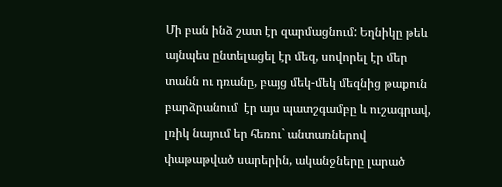Մի բան ինձ շատ էր զարմացնում: Եղնիկը թեև այնպես ընտելացել էր մեզ, սովորել էր մեր տանն ու դռանը, բայց մեկ-մեկ մեզնից թաքուն բարձրանում  էր այս պատշգամբը և ուշագրավ, լռիկ նայում եր հեռու` անտառներով փաթաթված սարերին, ականջները լարած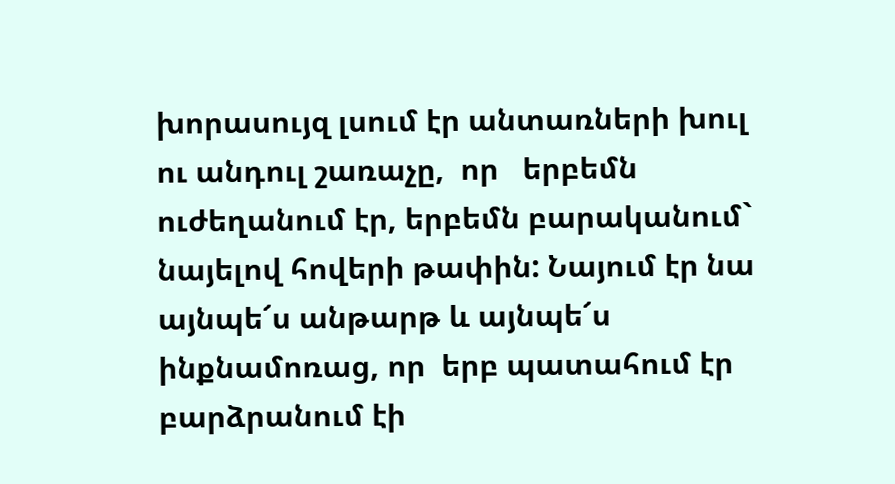խորասույզ լսում էր անտառների խուլ ու անդուլ շառաչը,  որ   երբեմն ուժեղանում էր, երբեմն բարականում` նայելով հովերի թափին: Նայում էր նա այնպե՜ս անթարթ և այնպե՜ս ինքնամոռաց, որ  երբ պատահում էր  բարձրանում էի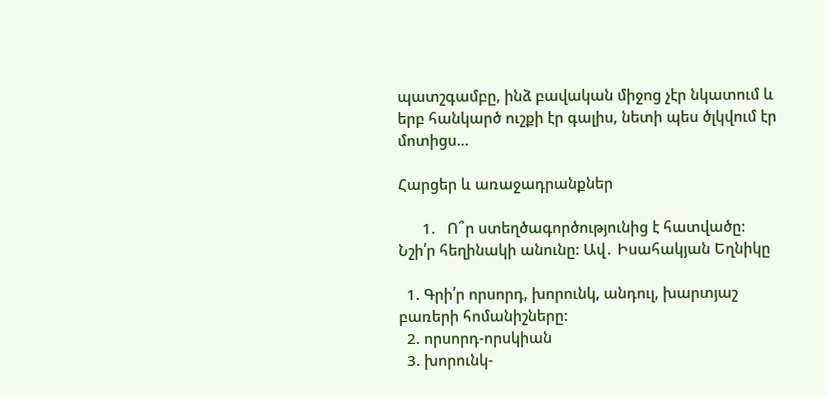պատշգամբը, ինձ բավական միջոց չէր նկատում և երբ հանկարծ ուշքի էր գալիս, նետի պես ծլկվում էր մոտիցս…

Հարցեր և առաջադրանքներ

      1.   Ո՞ր ստեղծագործությունից է հատվածը: Նշի՛ր հեղինակի անունը: Ավ․ Իսահակյան Եղնիկը

  1. Գրի՛ր որսորդ, խորունկ, անդուլ, խարտյաշ բառերի հոմանիշները:
  2. որսորդ-որսկիան
  3. խորունկ-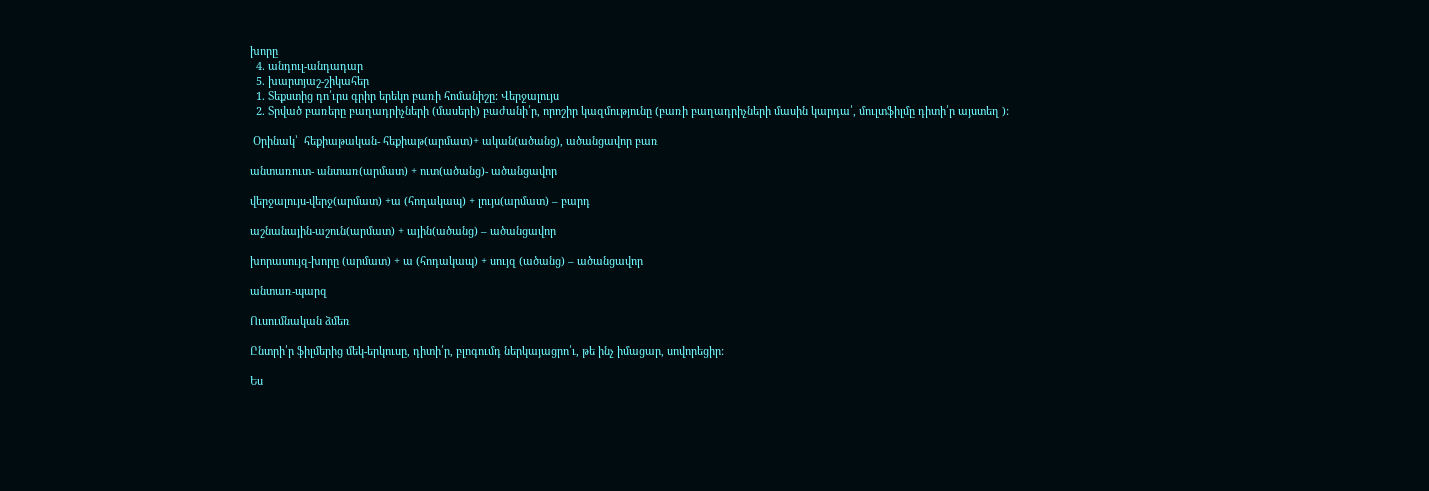խորը
  4. անդուլ-անդադար
  5. խարտյաշ-շիկահեր
  1. Տեքստից դո՛ւրս գրիր երեկո բառի հոմանիշը: Վերջալույս
  2. Տրված բառերը բաղադրիչների (մասերի) բաժանի՛ր, որոշիր կազմությունը (բառի բաղադրիչների մասին կարդա՛, մուլտֆիլմը դիտի՛ր այստեղ ):

 Օրինակ՝  հեքիաթական- հեքիաթ(արմատ)+ ական(ածանց), ածանցավոր բառ

անտառուտ- անտառ(արմատ) + ուտ(ածանց)- ածանցավոր

վերջալույս-վերջ(արմատ) +ա (հոդակապ) + լույս(արմատ) – բարդ

աշնանային-աշուն(արմատ) + ային(ածանց) – ածանցավոր

խորասույզ-խորը (արմատ) + ա (հոդակապ) + սույզ (ածանց) – ածանցավոր

անտառ-պարզ

Ուսումնական ձմեռ

Ընտրի՛ր ֆիլմերից մեկ-երկուսը, դիտի՛ր, բլոգումդ ներկայացրո՛ւ, թե ինչ իմացար, սովորեցիր:

Ես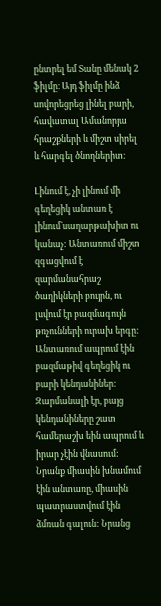ընտրել եմ Տանը մենակ 2 ֆիլմը։ Այդ ֆիլմը ինձ սովորեցրեց լինել բարի, հավատալ Ամանորյա հրաշքների և միշտ սիրել և հարգել ծնողներիտ։

Լինում է, չի լինում մի գեղեցիկ անտառ է լինում`սաղարթախիտ ու կանաչ: Անտառում միշտ զգացվում է  զարմանահրաշ ծաղիկների բույրն, ու լսվում էր բազմագույն թռչունների ուրախ երգը: Անտառում ապրում էին  բազմաթիվ գեղեցիկ ու բարի կենդանիներ: Զարմանալի էր, բայց կենդանիները շատ համերաշխ եին ապրում և իրար չէին վնասում: Նրանք միասին խնամում էին անտառը, միասին պատրաստվում էին ձմռան գալուն: Նրանց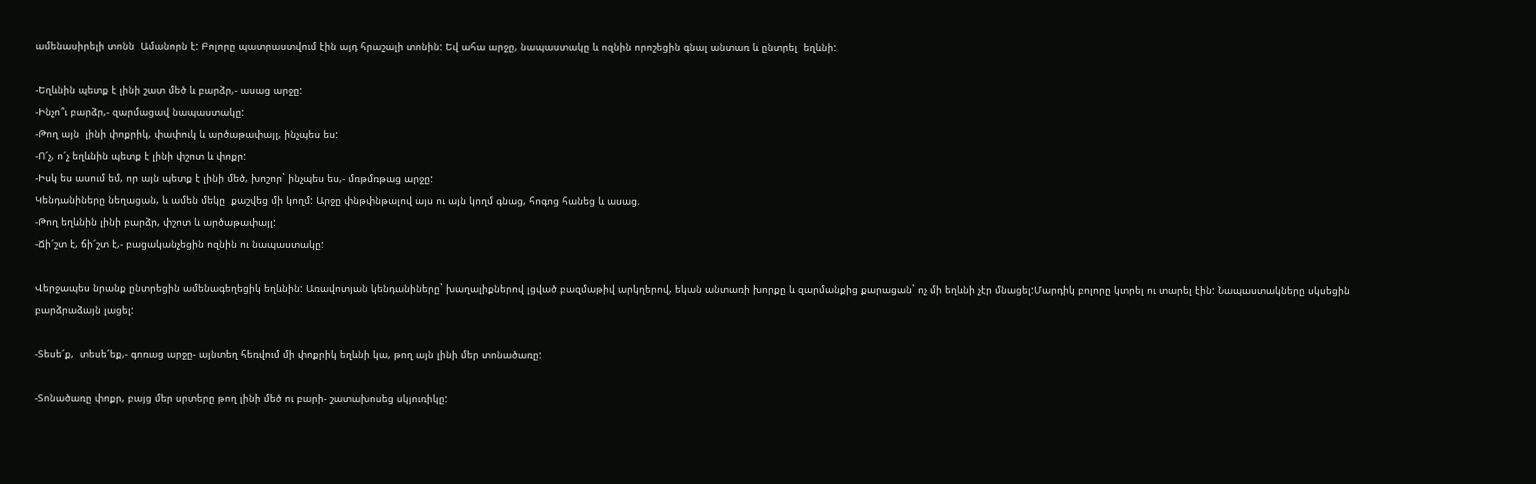ամենասիրելի տոնն  Ամանորն է: Բոլորը պատրաստվում էին այդ հրաշալի տոնին: Եվ ահա արջը, նապաստակը և ոզնին որոշեցին գնալ անտառ և ընտրել  եղևնի:

-Եղևնին պետք է լինի շատ մեծ և բարձր,- ասաց արջը:
-Ինչո՞ւ բարձր,- զարմացավ նապաստակը:
-Թող այն  լինի փոքրիկ, փափուկ և արծաթափայլ, ինչպես ես:
-Ո՜չ, ո՜չ եղևնին պետք է լինի փշոտ և փոքր:
-Իսկ ես ասում եմ, որ այն պետք է լինի մեծ, խոշոր` ինչպես ես,- մռթմռթաց արջը:
Կենդանիները նեղացան, և ամեն մեկը  քաշվեց մի կողմ: Արջը փնթփնթալով այս ու այն կողմ գնաց, հոգոց հանեց և ասաց.
-Թող եղևնին լինի բարձր, փշոտ և արծաթափայլ:
-Ճի՜շտ է, ճի՜շտ է,- բացականչեցին ոզնին ու նապաստակը:

Վերջապես նրանք ընտրեցին ամենագեղեցիկ եղևնին: Առավոտյան կենդանիները` խաղալիքներով լցված բազմաթիվ արկղերով, եկան անտառի խորքը և զարմանքից քարացան` ոչ մի եղևնի չէր մնացել:Մարդիկ բոլորը կտրել ու տարել էին: Նապաստակները սկսեցին բարձրաձայն լացել:

-Տեսե՜ք,  տեսե՜եք,- գոռաց արջը- այնտեղ հեռվում մի փոքրիկ եղևնի կա, թող այն լինի մեր տոնածառը:

-Տոնածառը փոքր, բայց մեր սրտերը թող լինի մեծ ու բարի- շատախոսեց սկյուռիկը: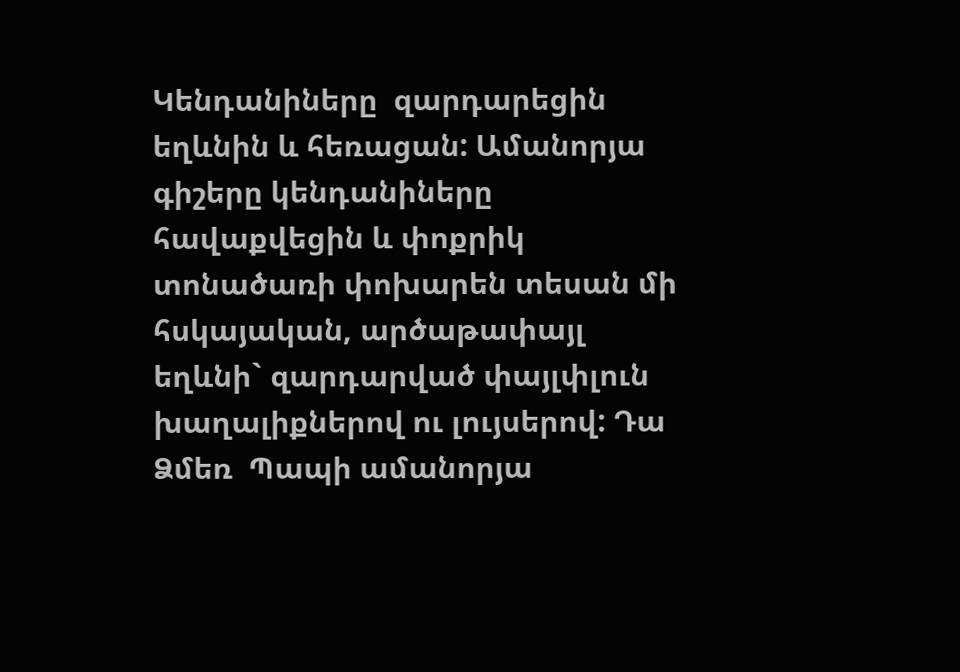Կենդանիները  զարդարեցին եղևնին և հեռացան: Ամանորյա գիշերը կենդանիները հավաքվեցին և փոքրիկ տոնածառի փոխարեն տեսան մի  հսկայական, արծաթափայլ եղևնի` զարդարված փայլփլուն խաղալիքներով ու լույսերով: Դա  Ձմեռ  Պապի ամանորյա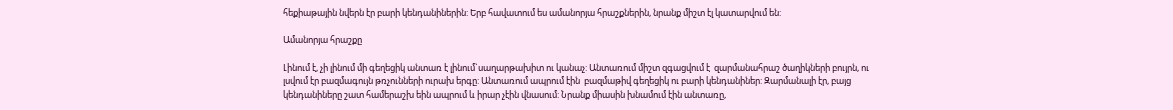հեքիաթային նվերն էր բարի կենդանիներին: Երբ հավատում ես ամանորյա հրաշքներին, նրանք միշտ էլ կատարվում են:

Ամանորյա հրաշքը

Լինում է, չի լինում մի գեղեցիկ անտառ է լինում`սաղարթախիտ ու կանաչ: Անտառում միշտ զգացվում է  զարմանահրաշ ծաղիկների բույրն, ու լսվում էր բազմագույն թռչունների ուրախ երգը: Անտառում ապրում էին  բազմաթիվ գեղեցիկ ու բարի կենդանիներ: Զարմանալի էր, բայց կենդանիները շատ համերաշխ եին ապրում և իրար չէին վնասում: Նրանք միասին խնամում էին անտառը,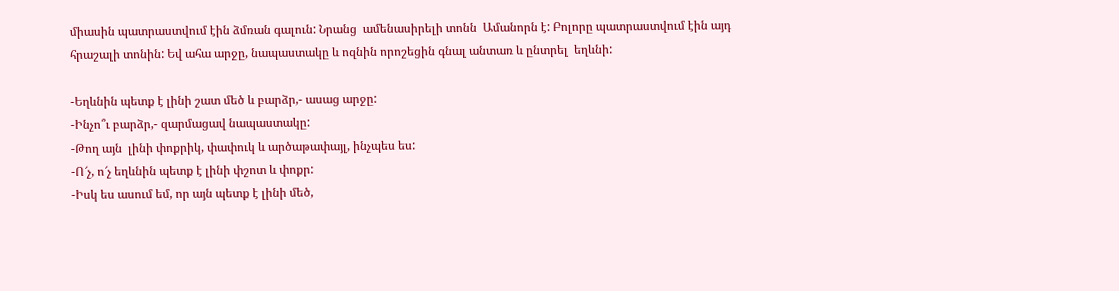միասին պատրաստվում էին ձմռան գալուն: Նրանց  ամենասիրելի տոնն  Ամանորն է: Բոլորը պատրաստվում էին այդ հրաշալի տոնին: Եվ ահա արջը, նապաստակը և ոզնին որոշեցին գնալ անտառ և ընտրել  եղևնի:

-Եղևնին պետք է լինի շատ մեծ և բարձր,- ասաց արջը:
-Ինչո՞ւ բարձր,- զարմացավ նապաստակը:
-Թող այն  լինի փոքրիկ, փափուկ և արծաթափայլ, ինչպես ես:
-Ո՜չ, ո՜չ եղևնին պետք է լինի փշոտ և փոքր:
-Իսկ ես ասում եմ, որ այն պետք է լինի մեծ,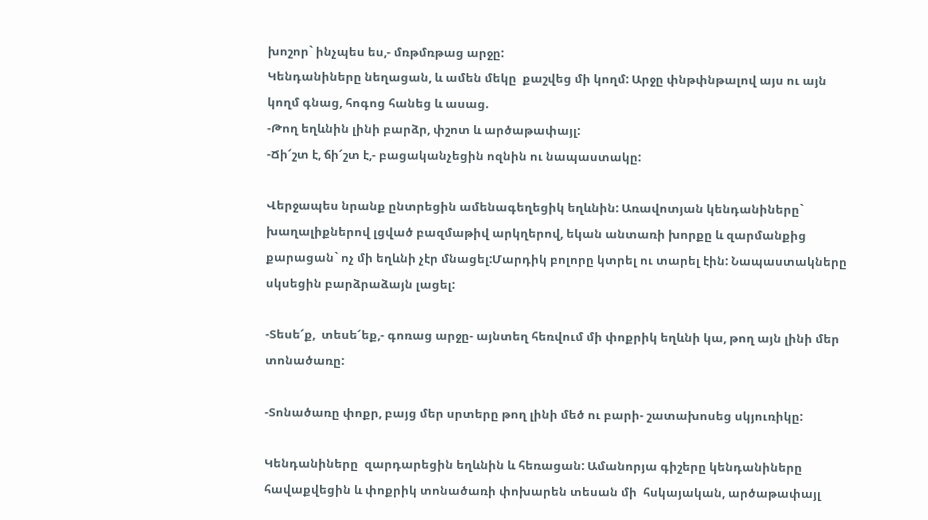խոշոր` ինչպես ես,- մռթմռթաց արջը:
Կենդանիները նեղացան, և ամեն մեկը  քաշվեց մի կողմ: Արջը փնթփնթալով այս ու այն կողմ գնաց, հոգոց հանեց և ասաց.
-Թող եղևնին լինի բարձր, փշոտ և արծաթափայլ:
-Ճի՜շտ է, ճի՜շտ է,- բացականչեցին ոզնին ու նապաստակը:

Վերջապես նրանք ընտրեցին ամենագեղեցիկ եղևնին: Առավոտյան կենդանիները` խաղալիքներով լցված բազմաթիվ արկղերով, եկան անտառի խորքը և զարմանքից քարացան` ոչ մի եղևնի չէր մնացել:Մարդիկ բոլորը կտրել ու տարել էին: Նապաստակները սկսեցին բարձրաձայն լացել:

-Տեսե՜ք,  տեսե՜եք,- գոռաց արջը- այնտեղ հեռվում մի փոքրիկ եղևնի կա, թող այն լինի մեր տոնածառը:

-Տոնածառը փոքր, բայց մեր սրտերը թող լինի մեծ ու բարի- շատախոսեց սկյուռիկը:

Կենդանիները  զարդարեցին եղևնին և հեռացան: Ամանորյա գիշերը կենդանիները հավաքվեցին և փոքրիկ տոնածառի փոխարեն տեսան մի  հսկայական, արծաթափայլ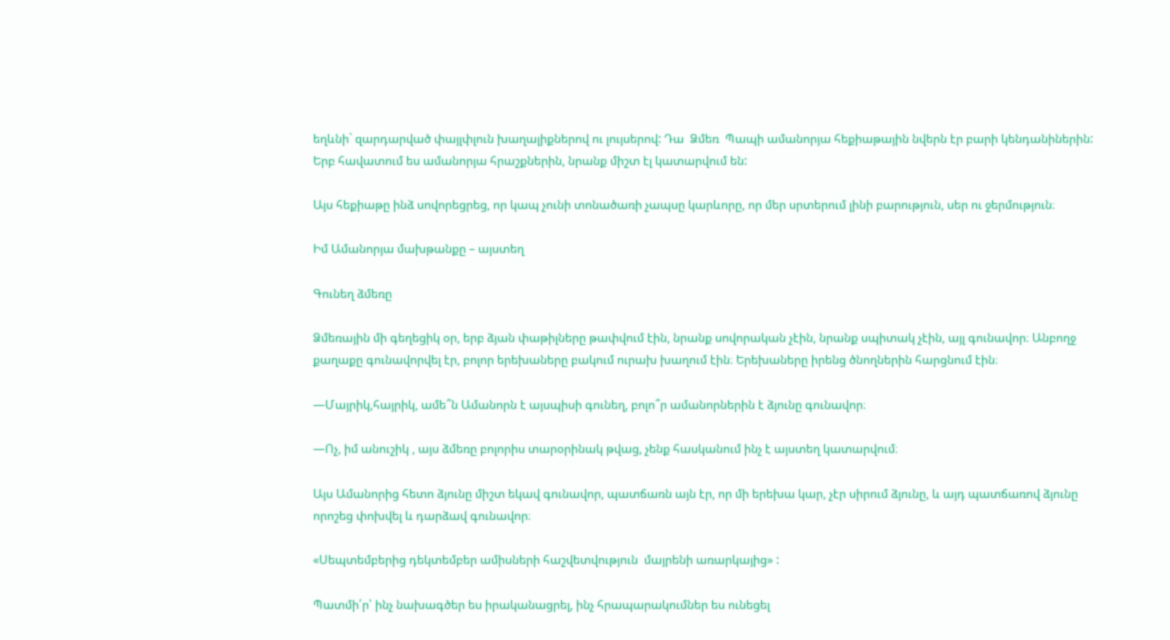եղևնի` զարդարված փայլփլուն խաղալիքներով ու լույսերով: Դա  Ձմեռ  Պապի ամանորյա հեքիաթային նվերն էր բարի կենդանիներին: Երբ հավատում ես ամանորյա հրաշքներին, նրանք միշտ էլ կատարվում են:

Այս հեքիաթը ինձ սովորեցրեց, որ կապ չունի տոնածառի չապսը կարևորը, որ մեր սրտերում լինի բարություն, սեր ու ջերմություն։

Իմ Ամանորյա մախթանքը – այստեղ

Գունեղ ձմեռը

Ձմեռային մի գեղեցիկ օր, երբ ձյան փաթիլները թափվում էին, նրանք սովորական չէին, նրանք սպիտակ չէին, այլ գունավոր։ Անբողջ քաղաքը գունավորվել էր, բոլոր երեխաները բակում ուրախ խաղում էին։ Երեխաները իրենց ծնողներին հարցնում էին։

—Մայրիկ,հայրիկ, ամե՞ն Ամանորն է այսպիսի գունեղ, բոլո՞ր ամանորներին է ձյունը գունավոր։

—Ոչ, իմ անուշիկ , այս ձմեռը բոլորիս տարօրինակ թվաց, չենք հասկանում ինչ է այստեղ կատարվում։

Այս Ամանորից հետո ձյունը միշտ եկավ գունավոր, պատճառն այն էր, որ մի երեխա կար, չէր սիրում ձյունը, և այդ պատճառով ձյունը որոշեց փոխվել և դարձավ գունավոր։

«Սեպտեմբերից դեկտեմբեր ամիսների հաշվետվություն  մայրենի առարկայից» :

Պատմի՛ր՝ ինչ նախագծեր ես իրականացրել, ինչ հրապարակումներ ես ունեցել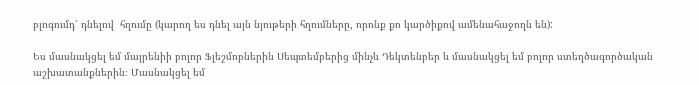բլոգումդ՝ դնելով  հղումը (կարող ես դնել այն նյութերի հղումները, որոնք քո կարծիքով ամենահաջողն են):

Ես մասնակցել եմ մայրենիի բոլոր Ֆլեշմոբներին Սեպտեմբերից մինչև Դեկտենբեր և մասնակցել եմ բոլոր ստեղծագործական աշխատանքներին։ Մասնակցել եմ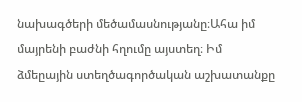նախագծերի մեծամասնությանը։Ահա իմ մայրենի բաժնի հղումը այստեղ։ Իմ ձմեըային ստեղծագործական աշխատանքը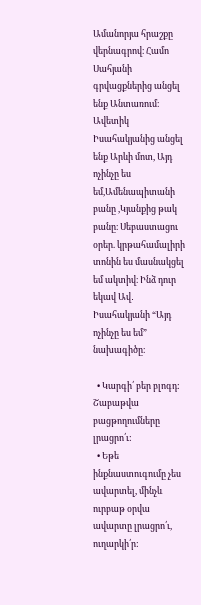Ամանորյա հրաշքը վերնագրով։ Համո Սահյանի գրվացքներից անցել ենք Անտառում։ Ավետիկ Իսահակյանից անցել ենք Արևի մոտ, Այդ ոչինչը ես եմ,Ամենապիտանի բանը ,Կյանքից թակ բանը։ Սեբաստացու օրեր. կրթահամալիրի տոնին ես մասնակցել եմ ակտիվ։ Ինձ դուր եկավ Ավ․ Իսահակյանի “Այդ ոչինչը ես եմ” նախագիծը։

  • Կարգի՛ բեր բլոգդ: Շաբաթվա բացթողումները լրացրո՛ւ:
  • Եթե ինքնաստուգումը չես ավարտել, մինչև ուրբաթ օրվա ավարտը լրացրո՛ւ, ուղարկի՛ր: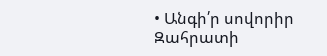• Անգի՛ր սովորիր Զահրատի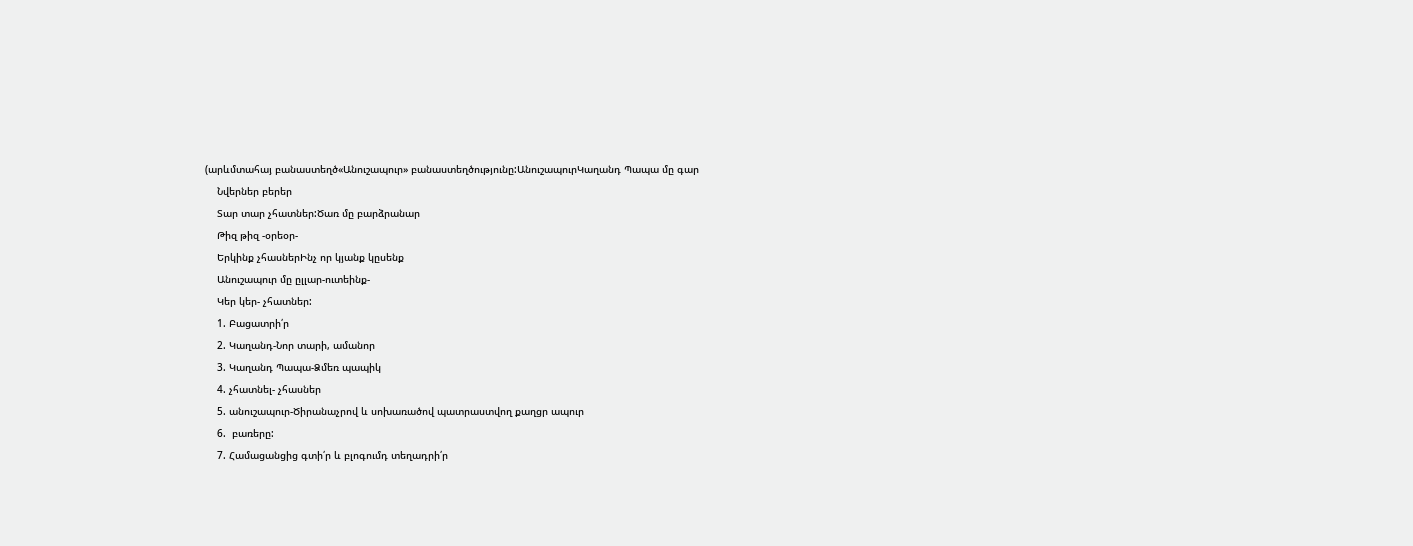(արևմտահայ բանաստեղծ«Անուշապուր» բանաստեղծությունը:ԱնուշապուրԿաղանդ Պապա մը գար
    Նվերներ բերեր
    Տար տար չհատներ:Ծառ մը բարձրանար
    Թիզ թիզ -օրեօր-
    Երկինք չհասներԻնչ որ կյանք կըսենք
    Անուշապուր մը ըլլար-ուտեինք-
    Կեր կեր- չհատներ:
    1. Բացատրի՛ր
    2. Կաղանդ-Նոր տարի, ամանոր
    3. Կաղանդ Պապա-Ձմեռ պապիկ
    4. չհատնել- չհասներ
    5. անուշապուր-Ծիրանաչրով և սոխառածով պատրաստվող քաղցր ապուր
    6.  բառերը:
    7. Համացանցից գտի՛ր և բլոգումդ տեղադրի՛ր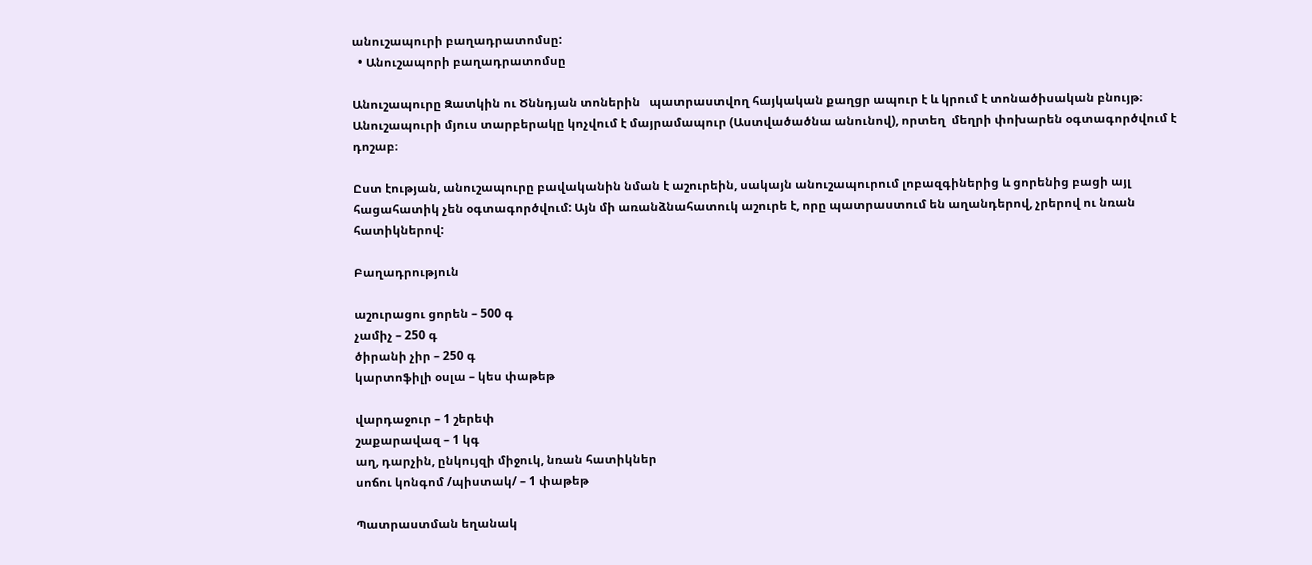անուշապուրի բաղադրատոմսը:
  • Անուշապորի բաղադրատոմսը

Անուշապուրը Զատկին ու Ծննդյան տոներին   պատրաստվող հայկական քաղցր ապուր է և կրում է տոնածիսական բնույթ։  Անուշապուրի մյուս տարբերակը կոչվում է մայրամապուր (Աստվածածնա անունով), որտեղ  մեղրի փոխարեն օգտագործվում է դոշաբ։

Ըստ էության, անուշապուրը բավականին նման է աշուրեին, սակայն անուշապուրում լոբազգիներից և ցորենից բացի այլ հացահատիկ չեն օգտագործվում: Այն մի առանձնահատուկ աշուրե է, որը պատրաստում են աղանդերով, չրերով ու նռան հատիկներով:

Բաղադրություն

աշուրացու ցորեն – 500 գ
չամիչ – 250 գ
ծիրանի չիր – 250 գ
կարտոֆիլի օսլա – կես փաթեթ

վարդաջուր – 1 շերեփ
շաքարավազ – 1 կգ
աղ, դարչին, ընկույզի միջուկ, նռան հատիկներ
սոճու կոնգոմ /պիստակ/ – 1 փաթեթ

Պատրաստման եղանակ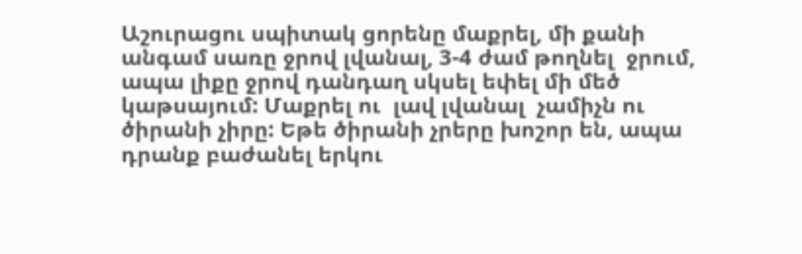Աշուրացու սպիտակ ցորենը մաքրել, մի քանի անգամ սառը ջրով լվանալ, 3-4 ժամ թողնել  ջրում, ապա լիքը ջրով դանդաղ սկսել եփել մի մեծ կաթսայում: Մաքրել ու  լավ լվանալ  չամիչն ու ծիրանի չիրը: Եթե ծիրանի չրերը խոշոր են, ապա դրանք բաժանել երկու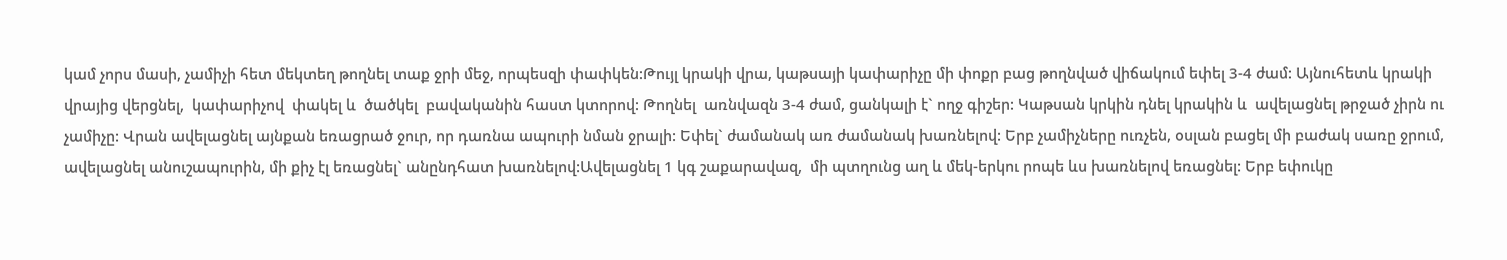կամ չորս մասի, չամիչի հետ մեկտեղ թողնել տաք ջրի մեջ, որպեսզի փափկեն:Թույլ կրակի վրա, կաթսայի կափարիչը մի փոքր բաց թողնված վիճակում եփել 3-4 ժամ: Այնուհետև կրակի վրայից վերցնել,  կափարիչով  փակել և  ծածկել  բավականին հաստ կտորով: Թողնել  առնվազն 3-4 ժամ, ցանկալի է` ողջ գիշեր: Կաթսան կրկին դնել կրակին և  ավելացնել թրջած չիրն ու չամիչը: Վրան ավելացնել այնքան եռացրած ջուր, որ դառնա ապուրի նման ջրալի: Եփել` ժամանակ առ ժամանակ խառնելով: Երբ չամիչները ուռչեն, օսլան բացել մի բաժակ սառը ջրում, ավելացնել անուշապուրին, մի քիչ էլ եռացնել` անընդհատ խառնելով:Ավելացնել 1 կգ շաքարավազ,  մի պտղունց աղ և մեկ-երկու րոպե ևս խառնելով եռացնել: Երբ եփուկը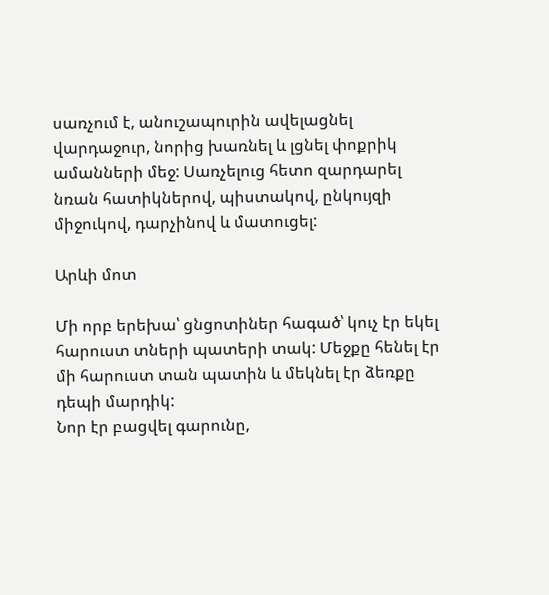սառչում է, անուշապուրին ավելացնել  վարդաջուր, նորից խառնել և լցնել փոքրիկ ամանների մեջ: Սառչելուց հետո զարդարել նռան հատիկներով, պիստակով, ընկույզի միջուկով, դարչինով և մատուցել:

Արևի մոտ

Մի որբ երեխա՝ ցնցոտիներ հագած՝ կուչ էր եկել հարուստ տների պատերի տակ: Մեջքը հենել էր մի հարուստ տան պատին և մեկնել էր ձեռքը դեպի մարդիկ:
Նոր էր բացվել գարունը,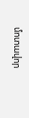մոտավոր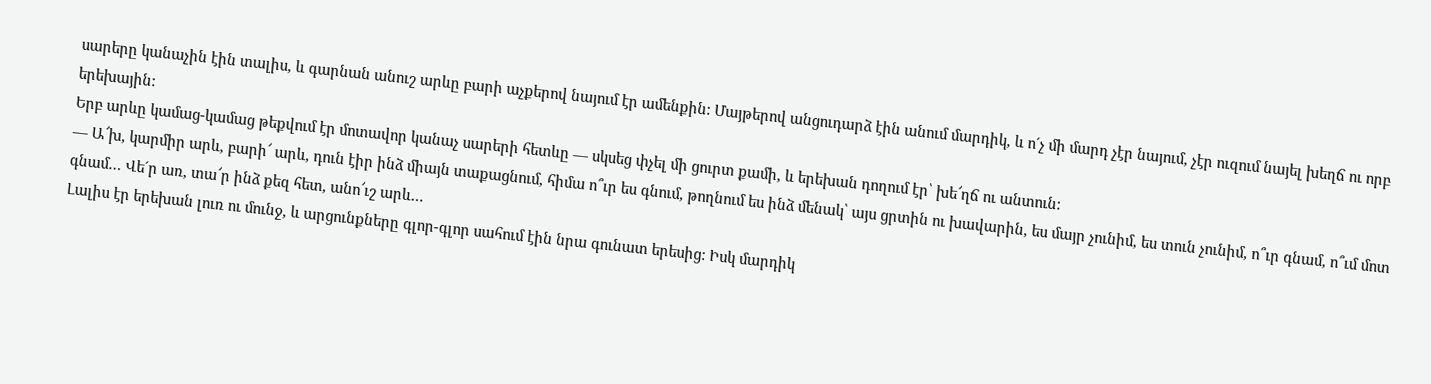սարերը կանաչին էին տալիս, և գարնան անուշ արևը բարի աչքերով նայում էր ամենքին: Մայթերով անցուդարձ էին անում մարդիկ, և ո´չ մի մարդ չէր նայում, չէր ուզում նայել խեղճ ու որբ երեխային:
Երբ արևը կամաց-կամաց թեքվում էր մոտավոր կանաչ սարերի հետևը — սկսեց փչել մի ցուրտ քամի, և երեխան դողում էր՝ խե՜ղճ ու անտուն:
— Ա՜խ, կարմիր արև, բարի՜ արև, դուն էիր ինձ միայն տաքացնում, հիմա ո՞ւր ես գնում, թողնում ես ինձ մենակ՝ այս ցրտին ու խավարին, ես մայր չունիմ, ես տուն չունիմ, ո՞ւր գնամ, ո՞ւմ մոտ գնամ… Վե´ր առ, տա՜ր ինձ քեզ հետ, անո՜ւշ արև…
Լալիս էր երեխան լուռ ու մունջ, և արցունքները գլոր-գլոր սահում էին նրա գունատ երեսից: Իսկ մարդիկ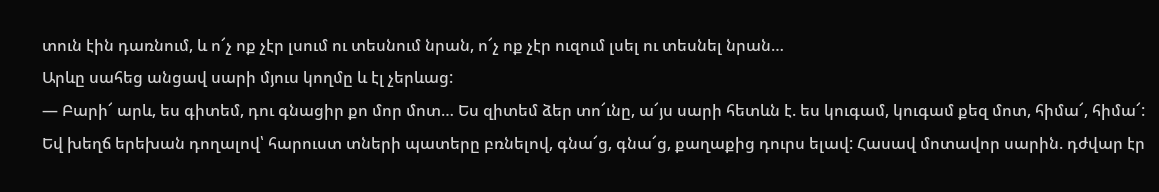տուն էին դառնում, և ո՜չ ոք չէր լսում ու տեսնում նրան, ո՜չ ոք չէր ուզում լսել ու տեսնել նրան…
Արևը սահեց անցավ սարի մյուս կողմը և էլ չերևաց:
— Բարի՜ արև, ես գիտեմ, դու գնացիր քո մոր մոտ… Ես զիտեմ ձեր տո՜ւնը, ա՜յս սարի հետևն է. ես կուգամ, կուգամ քեզ մոտ, հիմա՜, հիմա՜:
Եվ խեղճ երեխան դողալով՝ հարուստ տների պատերը բռնելով, գնա՜ց, գնա՜ց, քաղաքից դուրս ելավ: Հասավ մոտավոր սարին. դժվար էր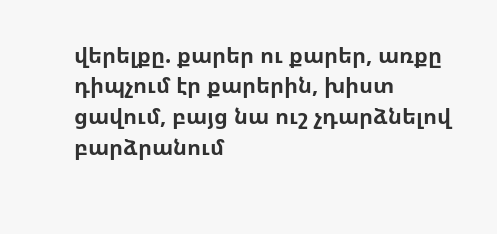վերելքը. քարեր ու քարեր, առքը դիպչում էր քարերին, խիստ ցավում, բայց նա ուշ չդարձնելով բարձրանում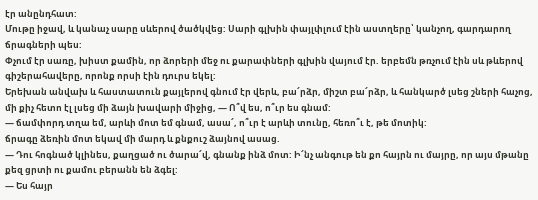էր անընդհատ:
Մութը իջավ, և կանաչ սարը սևերով ծածկվեց: Սարի գլխին փայլփլում էին աստղերը՝ կանչող, գարդարող ճրագների պես:
Փչում էր սառը, խիստ քամին, որ ձորերի մեջ ու քարափների գլխին վայում էր. երբեմն թռչում էին սև թևերով գիշերահավերը, որոնք որսի էին դուրս եկել:
Երեխան անվախ և հաստատուն քայլերով գնում էր վերև, բա՜րձր, միշտ բա՜րձր, և հանկարծ լսեց շների հաչոց, մի քիչ հետո էլ լսեց մի ձայն խավարի միջից, — Ո՞վ ես, ո՞ւր ես գնամ:
— ճամփորդ տղա եմ, արևի մոտ եմ գնամ, ասա՜, ո՞ւր է արևի տունը, հեռո՞ւ է, թե մոտիկ:
ճրագը ձեռին մոտ եկավ մի մարդ և քնքուշ ձայնով ասաց.
— Դու հոգնած կլինես, քաղցած ու ծարա՜վ, գնանք ինձ մոտ: Ի՜նչ անգութ են քո հայրն ու մայրը, որ այս մթանը քեզ ցրտի ու քամու բերանն են ձգել:
— Ես հայր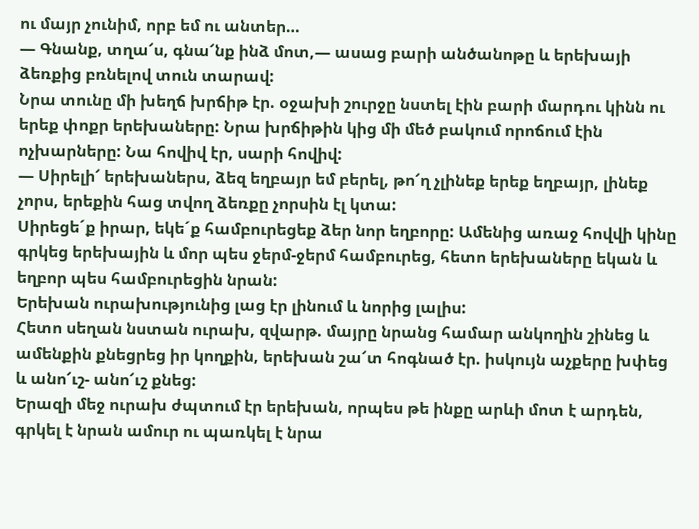ու մայր չունիմ, որբ եմ ու անտեր…
— Գնանք, տղա՜ս, գնա՜նք ինձ մոտ,— ասաց բարի անծանոթը և երեխայի ձեռքից բռնելով տուն տարավ:
Նրա տունը մի խեղճ խրճիթ էր. օջախի շուրջը նստել էին բարի մարդու կինն ու երեք փոքր երեխաները: Նրա խրճիթին կից մի մեծ բակում որոճում էին ոչխարները: Նա հովիվ էր, սարի հովիվ:
— Սիրելի՜ երեխաներս, ձեզ եղբայր եմ բերել, թո՜ղ չլինեք երեք եղբայր, լինեք չորս, երեքին հաց տվող ձեռքը չորսին էլ կտա:
Սիրեցե´ք իրար, եկե´ք համբուրեցեք ձեր նոր եղբորը: Ամենից առաջ հովվի կինը գրկեց երեխային և մոր պես ջերմ-ջերմ համբուրեց, հետո երեխաները եկան և եղբոր պես համբուրեցին նրան:
Երեխան ուրախությունից լաց էր լինում և նորից լալիս:
Հետո սեղան նստան ուրախ, զվարթ. մայրը նրանց համար անկողին շինեց և ամենքին քնեցրեց իր կողքին, երեխան շա՜տ հոգնած էր. իսկույն աչքերը խփեց և անո՜ւշ- անո՜ւշ քնեց:
Երազի մեջ ուրախ ժպտում էր երեխան, որպես թե ինքը արևի մոտ է արդեն, գրկել է նրան ամուր ու պառկել է նրա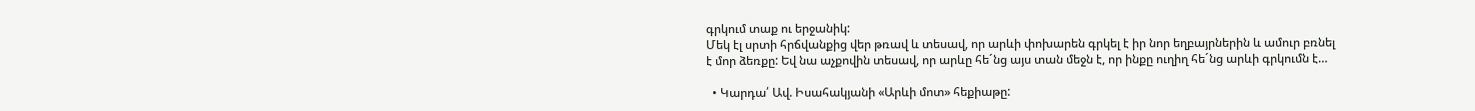գրկում տաք ու երջանիկ:
Մեկ էլ սրտի հրճվանքից վեր թռավ և տեսավ, որ արևի փոխարեն գրկել է իր նոր եղբայրներին և ամուր բռնել է մոր ձեռքը: Եվ նա աչքովին տեսավ, որ արևը հե´նց այս տան մեջն է, որ ինքը ուղիղ հե´նց արևի գրկումն է…

  • Կարդա՛ Ավ. Իսահակյանի «Արևի մոտ» հեքիաթը: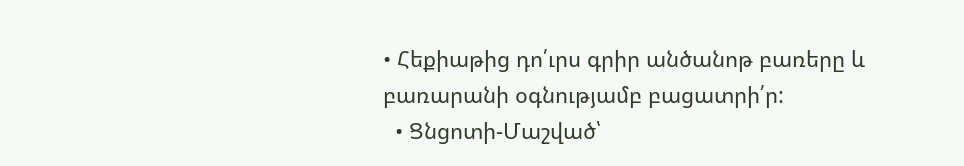• Հեքիաթից դո՛ւրս գրիր անծանոթ բառերը և բառարանի օգնությամբ բացատրի՛ր:
  • Ցնցոտի-Մաշված՝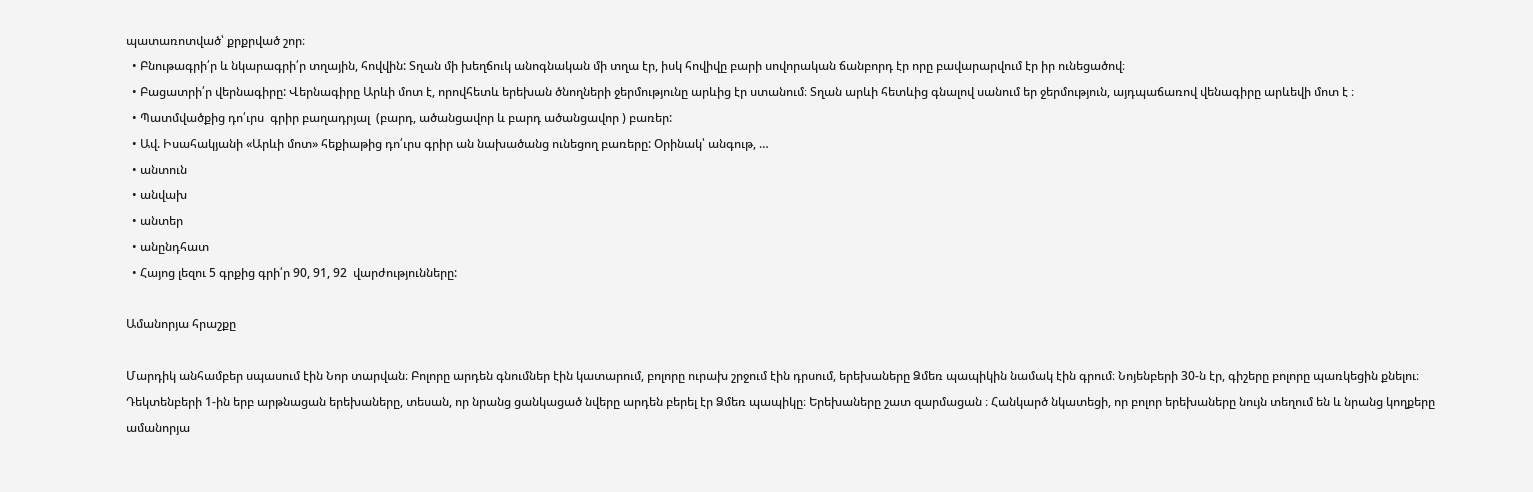պատառոտված՝ քրքրված շոր։
  • Բնութագրի՛ր և նկարագրի՛ր տղային, հովվին: Տղան մի խեղճուկ անոգնական մի տղա էր, իսկ հովիվը բարի սովորական ճանբորդ էր որը բավարարվում էր իր ունեցածով։
  • Բացատրի՛ր վերնագիրը: Վերնագիրը Արևի մոտ է, որովհետև երեխան ծնողների ջերմությունը արևից էր ստանում։ Տղան արևի հետևից գնալով սանում եր ջերմություն, այդպաճառով վենագիրը արևեվի մոտ է ։
  • Պատմվածքից դո՛ւրս  գրիր բաղադրյալ  (բարդ, ածանցավոր և բարդ ածանցավոր ) բառեր:
  • Ավ. Իսահակյանի «Արևի մոտ» հեքիաթից դո՛ւրս գրիր ան նախածանց ունեցող բառերը: Օրինակ՝ անգութ, …
  • անտուն
  • անվախ
  • անտեր
  • անընդհատ
  • Հայոց լեզու 5 գրքից գրի՛ր 90, 91, 92  վարժությունները:

Ամանորյա հրաշքը

Մարդիկ անհամբեր սպասում էին Նոր տարվան։ Բոլորը արդեն գնումներ էին կատարում, բոլորը ուրախ շրջում էին դրսում, երեխաները Ձմեռ պապիկին նամակ էին գրում։ Նոյենբերի 30-ն էր, գիշերը բոլորը պառկեցին քնելու։ Դեկտենբերի 1-ին երբ արթնացան երեխաները, տեսան, որ նրանց ցանկացած նվերը արդեն բերել էր Ձմեռ պապիկը։ Երեխաները շատ զարմացան ։ Հանկարծ նկատեցի, որ բոլոր երեխաները նույն տեղում են և նրանց կողքերը ամանորյա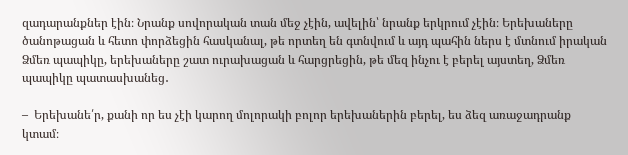զադարանքներ էին։ Նրանք սովորական տան մեջ չէին, ավելին՝ նրանք երկրում չէին։ Երեխաները ծանոթացան և հետո փորձեցին հասկանալ, թե որտեղ են գտնվում և այդ պահին ներս է մտնում իրական Ձմեռ պապիկը, երեխաները շատ ուրախացան և հարցրեցին, թե մեզ ինչու է բերել այստեղ, Ձմեռ պապիկը պատասխանեց․

–  Երեխանե՛ր, քանի որ ես չէի կարող մոլորակի բոլոր երեխաներին բերել, ես ձեզ առաջադրանք կտամ։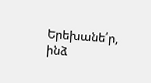Երեխանե՛ր, ինձ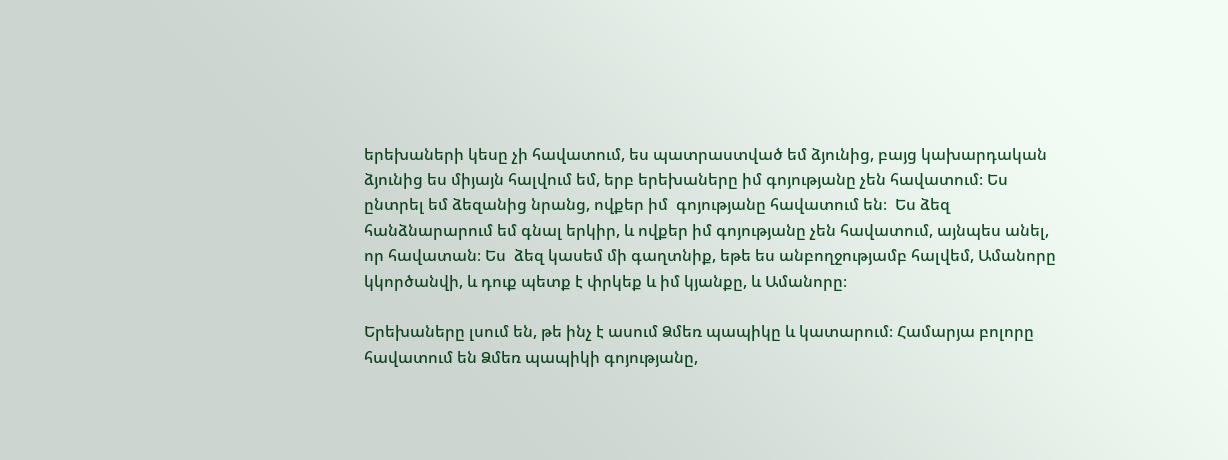երեխաների կեսը չի հավատում, ես պատրաստված եմ ձյունից, բայց կախարդական ձյունից ես միյայն հալվում եմ, երբ երեխաները իմ գոյությանը չեն հավատում։ Ես ընտրել եմ ձեզանից նրանց, ովքեր իմ  գոյությանը հավատում են։  Ես ձեզ հանձնարարում եմ գնալ երկիր, և ովքեր իմ գոյությանը չեն հավատում, այնպես անել, որ հավատան։ Ես  ձեզ կասեմ մի գաղտնիք, եթե ես անբողջությամբ հալվեմ, Ամանորը կկործանվի, և դուք պետք է փրկեք և իմ կյանքը, և Ամանորը։

Երեխաները լսում են, թե ինչ է ասում Ձմեռ պապիկը և կատարում։ Համարյա բոլորը հավատում են Ձմեռ պապիկի գոյությանը,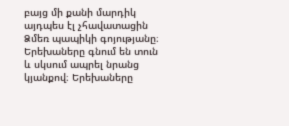բայց մի քանի մարդիկ այդպես էլ չհավատացին Ձմեռ պապիկի գոյությանը։ Երեխաները գնում են տուն և սկսում ապրել նրանց կյանքով։ Երեխաները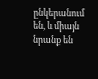ընկերանում են, և միայն նրանք են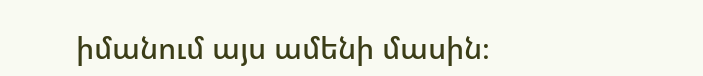իմանում այս ամենի մասին։